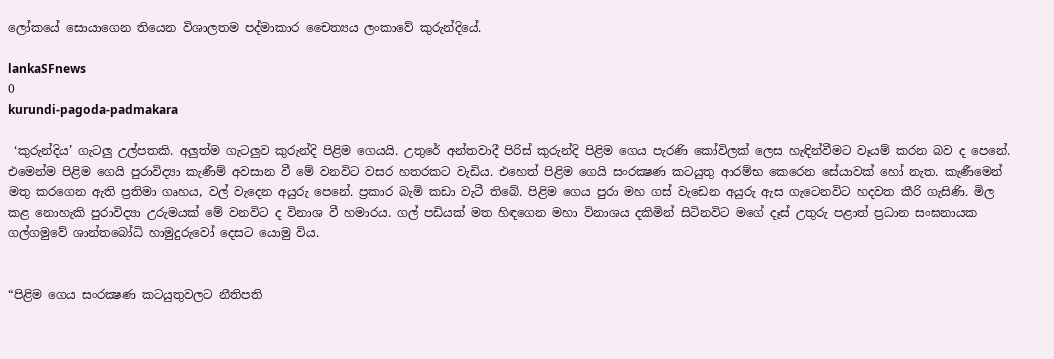ලෝකයේ සොයාගෙන තියෙන විශාලතම පද්මාකාර චෛත්‍යය ලංකාවේ කුරුන්දියේ.

lankaSFnews
0
kurundi-pagoda-padmakara

 ‘කුරුන්දිය’ ගැටලු උල්පතකි. අලුත්ම ගැටලුව කුරුන්දි පිළිම ගෙයයි. උතුරේ අන්තවාදී පිරිස් කුරුන්දි පිළිම ගෙය පැරණි කෝවිලක් ලෙස හැඳින්වීමට වෑයම් කරන බව ද පෙනේ. එමෙන්ම පිළිම ගෙයි පුරාවිද්‍යා කැණීම් අවසාන වී මේ වනවිට වසර හතරකට වැඩිය. එහෙත් පිළිම ගෙයි සංරක්‍ෂණ කටයුතු ආරම්භ කෙරෙන සේයාවක් හෝ නැත. කැණීමෙන් මතු කරගෙන ඇති ප්‍රතිමා ගෘහය, වල් වැදෙන අයුරු පෙනේ. ප්‍රකාර බැමි කඩා වැටී තිබේ. පිළිම ගෙය පුරා මහ ගස් වැඩෙන අයුරු ඇස ගැටෙනවිට හදවත කීරි ගැසිණි. මිල කළ නොහැකි පුරාවිද්‍යා උරුමයක් මේ වනවිට ද විනාශ වී හමාරය. ගල් පඩියක් මත හිඳගෙන මහා විනාශය දකිමින් සිටිනවිට මගේ දෑස් උතුරු පළාත් ප්‍රධාන සංඝනායක ගල්ගමුවේ ශාන්තබෝධි හාමුදුරුවෝ දෙසට යොමු විය.


“පිළිම ගෙය සංරක්‍ෂණ කටයුතුවලට නීතිපති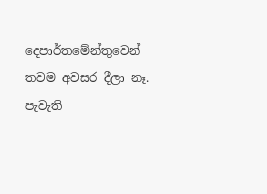දෙපාර්තමේන්තුවෙන් තවම අවසර දීලා නෑ. පැවැති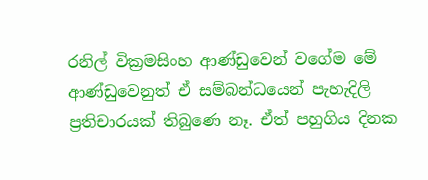රනිල් වික්‍රමසිංහ ආණ්ඩුවෙන් වගේම මේ ආණ්ඩුවෙනුත් ඒ සම්බන්ධයෙන් පැහැදිලි ප්‍රතිචාරයක් තිබුණෙ නෑ. ඒත් පහුගිය දිනක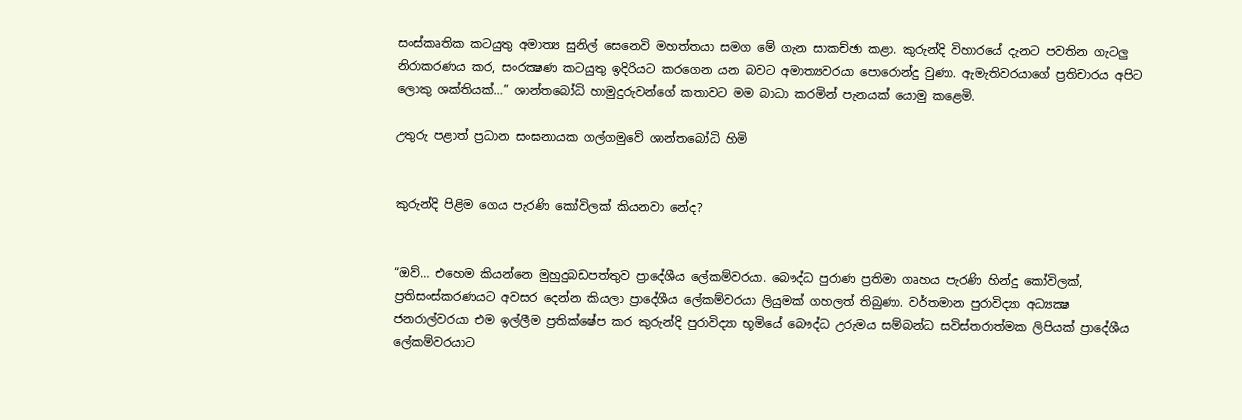සංස්කෘතික කටයුතු අමාත්‍ය සුනිල් සෙනෙවි මහත්තයා සමග මේ ගැන සාකච්ඡා කළා. කුරුන්දි විහාරයේ දැනට පවතින ගැටලු නිරාකරණය කර, සංරක්‍ෂණ කටයුතු ඉදිරියට කරගෙන යන බවට අමාත්‍යවරයා පොරොන්දු වුණා. ඇමැතිවරයාගේ ප්‍රතිචාරය අපිට ලොකු ශක්තියක්…” ශාන්තබෝධි හාමුදුරුවන්ගේ කතාවට මම බාධා කරමින් පැනයක් යොමු කළෙමි.

උතුරු පළාත් ප්‍රධාන සංඝනායක ගල්ගමුවේ ශාන්තබෝධි හිමි


කුරුන්දි පිළිම ගෙය පැරණි කෝවිලක් කියනවා නේද?


“ඔව්… එහෙම කියන්නෙ මුහුදුබඩපත්තුව ප්‍රාදේශීය ලේකම්වරයා. බෞද්ධ පුරාණ ප්‍රතිමා ගෘහය පැරණි හින්දු කෝවිලක්, ප්‍රතිසංස්කරණයට අවසර දෙන්න කියලා ප්‍රාදේශීය ලේකම්වරයා ලියුමක් ගහලත් තිබුණා. වර්තමාන පුරාවිද්‍යා අධ්‍යක්‍ෂ ජනරාල්වරයා එම ඉල්ලීම ප්‍රතික්ෂේප කර කුරුන්දි පුරාවිද්‍යා භූමියේ බෞද්ධ උරුමය සම්බන්ධ සවිස්තරාත්මක ලිපියක් ප්‍රාදේශීය ලේකම්වරයාට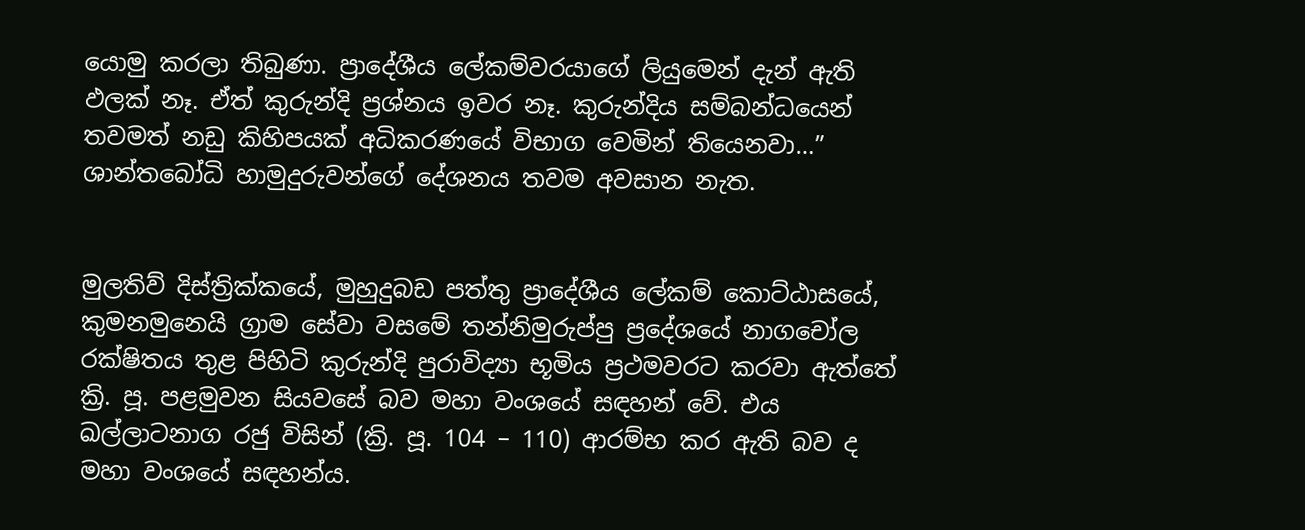යොමු කරලා තිබුණා. ප්‍රාදේශීය ලේකම්වරයාගේ ලියුමෙන් දැන් ඇති ඵලක් නෑ. ඒත් කුරුන්දි ප්‍රශ්නය ඉවර නෑ. කුරුන්දිය සම්බන්ධයෙන් තවමත් නඩු කිහිපයක් අධිකරණයේ විභාග වෙමින් තියෙනවා…” ශාන්තබෝධි හාමුදුරුවන්ගේ දේශනය තවම අවසාන නැත.


මුලතිව් දිස්ත්‍රික්කයේ, මුහුදුබඩ පත්තු ප්‍රාදේශීය ලේකම් කොට්ඨාසයේ, කුමනමුනෙයි ග්‍රාම සේවා වසමේ තන්නිමුරුප්පු ප්‍රදේශයේ නාගචෝල රක්ෂිතය තුළ පිහිටි කුරුන්දි පුරාවිද්‍යා භූමිය ප්‍රථමවරට කරවා ඇත්තේ ක්‍රි. පූ. පළමුවන සියවසේ බව මහා වංශයේ සඳහන් වේ. එය ඛල්ලාටනාග රජු විසින් (ක්‍රි. පූ. 104 – 110) ආරම්භ කර ඇති බව ද මහා වංශයේ සඳහන්ය.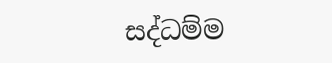සද්ධම්ම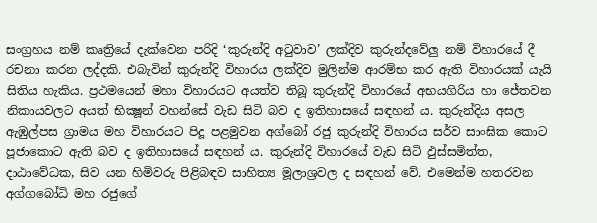සංග්‍රහය නම් කෘත්‍රියේ දැක්වෙන පරිදි ‘කුරුන්දි අටුවාව’ ලක්දිව කුරුන්දවේලු නම් විහාරයේ දී රචනා කරන ලද්දකි. එබැවින් කුරුන්දි විහාරය ලක්දිව මුලින්ම ආරම්භ කර ඇති විහාරයක් යැයි සිතිය හැකිය. ප්‍රථමයෙන් මහා විහාරයට අයත්ව තිබූ කුරුන්දි විහාරයේ අභයගිරිය හා ජේතවන නිකායවලට අයත් භික්‍ෂූන් වහන්සේ වැඩ සිටි බව ද ඉතිහාසයේ සඳහන් ය. කුරුන්දිය අසල ඇඹුල්පස ග්‍රාමය මහ විහාරයට පිදූ පළමුවන අග්බෝ රජු කුරුන්දි විහාරය සර්ව සාංඝික කොට පූජාකොට ඇති බව ද ඉතිහාසයේ සඳහන් ය. කුරුන්දි විහාරයේ වැඩ සිටි ඵුස්සමිත්ත, දාඨාවේධක, සිව යන හිමිවරු පිළිබඳව සාහිත්‍ය මූලාශ්‍රවල ද සඳහන් වේ. එමෙන්ම හතරවන අග්ගබෝධි මහ රජුගේ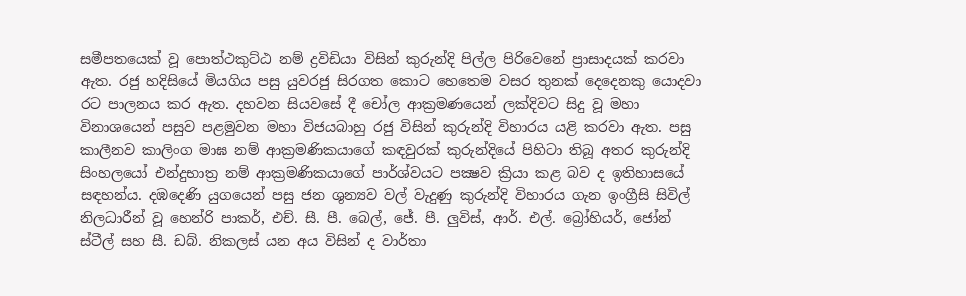සමීපතයෙක් වූ පොත්ථකුට්ඨ නම් ද්‍රවිඩියා විසින් කුරුන්දි පිල්ල පිරිවෙනේ ප්‍රාසාදයක් කරවා ඇත. රජු හදිසියේ මියගිය පසු යුවරජු සිරගත කොට හෙතෙම වසර තුනක් දෙදෙනකු යොදවා රට පාලනය කර ඇත. දහවන සියවසේ දී චෝල ආක්‍රමණයෙන් ලක්දිවට සිදු වූ මහා විනාශයෙන් පසුව පළමුවන මහා විජයබාහු රජු විසින් කුරුන්දි විහාරය යළි කරවා ඇත. පසු කාලීනව කාලිංග මාඝ නම් ආක්‍රමණිකයාගේ කඳවුරක් කුරුන්දියේ පිහිටා තිබූ අතර කුරුන්දි සිංහලයෝ එන්දුභාත්‍ර නම් ආක්‍රමණිකයාගේ පාර්ශ්වයට පක්‍ෂව ක්‍රියා කළ බව ද ඉතිහාසයේ සඳහන්ය. දඹදෙණි යුගයෙන් පසු ජන ශුන්‍යව වල් වැදුණු කුරුන්දි විහාරය ගැන ඉංග්‍රීසි සිවිල් නිලධාරීන් වූ හෙන්රි පාකර්, එච්. සී. පී. බෙල්, ජේ. පී. ලුවිස්, ආර්. එල්. බ්‍රෝහියර්, ජෝන් ස්ටීල් සහ සී. ඩබ්. නිකලස් යන අය විසින් ද වාර්තා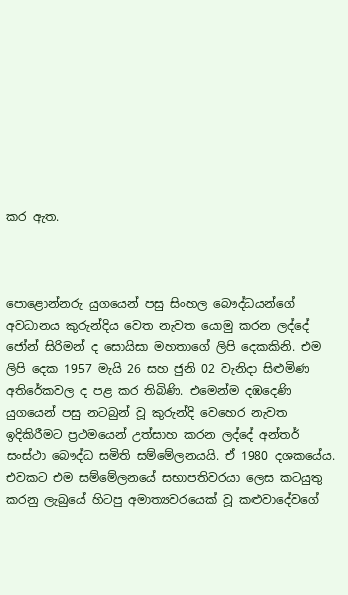කර ඇත.



පොළොන්නරු යුගයෙන් පසු සිංහල බෞද්ධයන්ගේ අවධානය කුරුන්දිය වෙත නැවත යොමු කරන ලද්දේ ජෝන් සිරිමන් ද සොයිසා මහතාගේ ලිපි දෙකකිනි. එම ලිපි දෙක 1957 මැයි 26 සහ ජුනි 02 වැනිදා සිළුමිණ අතිරේකවල ද පළ කර තිබිණි. එමෙන්ම දඹදෙණි යුගයෙන් පසු නටබුන් වූ කුරුන්දි වෙහෙර නැවත ඉදිකිරීමට ප්‍රථමයෙන් උත්සාහ කරන ලද්දේ අන්තර් සංස්ථා බෞද්ධ සමිති සම්මේලනයයි. ඒ 1980 දශකයේය. එවකට එම සම්මේලනයේ සභාපතිවරයා ලෙස කටයුතු කරනු ලැබුයේ හිටපු අමාත්‍යවරයෙක් වූ කළුවාදේවගේ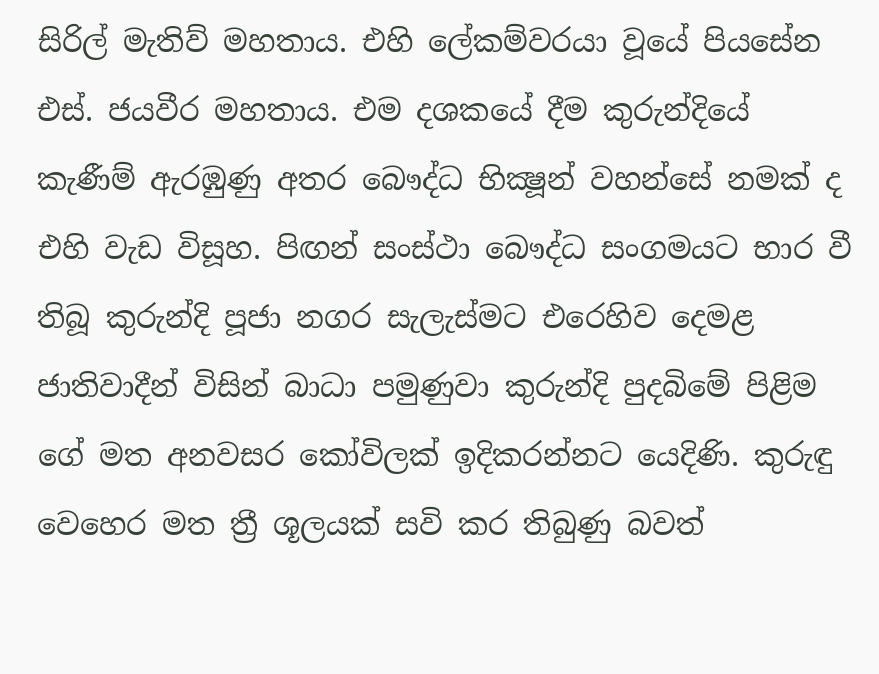සිරිල් මැතිව් මහතාය. එහි ලේකම්වරයා වූයේ පියසේන එස්. ජයවීර මහතාය. එම දශකයේ දීම කුරුන්දියේ කැණීම් ඇරඹුණු අතර බෞද්ධ භික්‍ෂූන් වහන්සේ නමක් ද එහි වැඩ විසූහ. පිඟන් සංස්ථා බෞද්ධ සංගමයට භාර වී තිබූ කුරුන්දි පූජා නගර සැලැස්මට එරෙහිව දෙමළ ජාතිවාදීන් විසින් බාධා පමුණුවා කුරුන්දි පුදබිමේ පිළිම ගේ මත අනවසර කෝවිලක් ඉදිකරන්නට යෙදිණි. කුරුඳු වෙහෙර මත ත්‍රී ශූලයක් සවි කර තිබුණු බවත්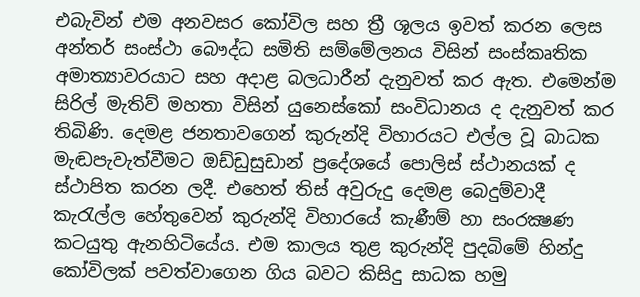එබැවින් එම අනවසර කෝවිල සහ ත්‍රී ශූලය ඉවත් කරන ලෙස අන්තර් සංස්ථා බෞද්ධ සමිති සම්මේලනය විසින් සංස්කෘතික අමාත්‍යාවරයාට සහ අදාළ බලධාරීන් දැනුවත් කර ඇත. එමෙන්ම සිරිල් මැතිව් මහතා විසින් යුනෙස්කෝ සංවිධානය ද දැනුවත් කර තිබිණි. දෙමළ ජනතාවගෙන් කුරුන්දි විහාරයට එල්ල වූ බාධක මැඬපැවැත්වීමට ඔඩ්ඩුසුඩාන් ප්‍රදේශයේ පොලිස් ස්ථානයක් ද ස්ථාපිත කරන ලදී. එහෙත් තිස් අවුරුදු දෙමළ බෙදුම්වාදී කැරැල්ල හේතුවෙන් කුරුන්දි විහාරයේ කැණීම් හා සංරක්‍ෂණ කටයුතු ඇනහිටියේය. එම කාලය තුළ කුරුන්දි පුදබිමේ හින්දු කෝවිලක් පවත්වාගෙන ගිය බවට කිසිදු සාධක හමු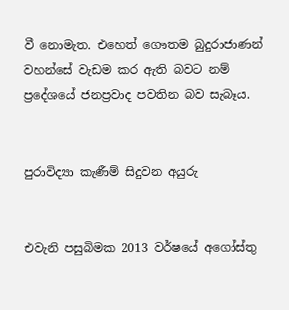වී නොමැත. එහෙත් ගෞතම බුදුරාජාණන් වහන්සේ වැඩම කර ඇති බවට නම් ප්‍රදේශයේ ජනප්‍රවාද පවතින බව සැබෑය.


පුරාවිද්‍යා කැණීම් සිදුවන අයුරු


එවැනි පසුබිමක 2013 වර්ෂයේ අගෝස්තු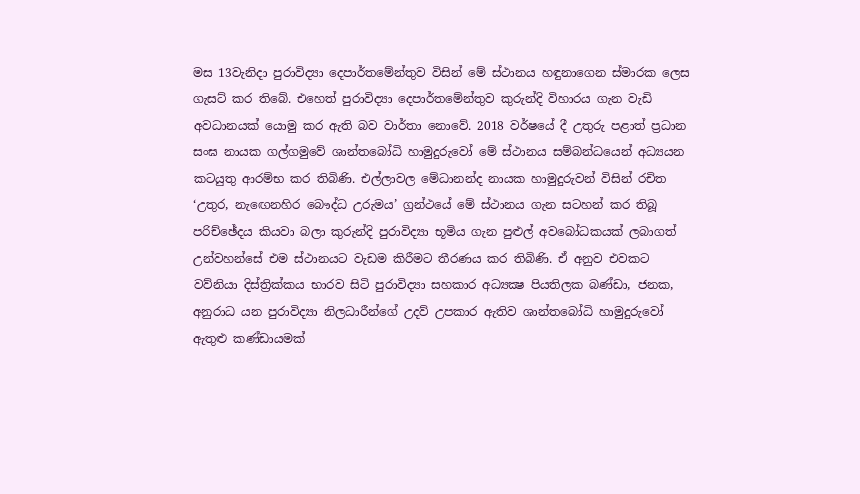මස 13වැනිදා පුරාවිද්‍යා දෙපාර්තමේන්තුව විසින් මේ ස්ථානය හඳුනාගෙන ස්මාරක ලෙස ගැසට් කර තිබේ. එහෙත් පුරාවිද්‍යා දෙපාර්තමේන්තුව කුරුන්දි විහාරය ගැන වැඩි අවධානයක් යොමු කර ඇති බව වාර්තා නොවේ. 2018 වර්ෂයේ දී උතුරු පළාත් ප්‍රධාන සංඝ නායක ගල්ගමුවේ ශාන්තබෝධි හාමුදුරුවෝ මේ ස්ථානය සම්බන්ධයෙන් අධ්‍යයන කටයුතු ආරම්භ කර තිබිණි. එල්ලාවල මේධානන්ද නායක හාමුදුරුවන් විසින් රචිත ‘උතුර, නැඟෙනහිර බෞද්ධ උරුමය’ ග්‍රන්ථයේ මේ ස්ථානය ගැන සටහන් කර තිබූ පරිච්ඡේදය කියවා බලා කුරුන්දි පුරාවිද්‍යා භූමිය ගැන පුළුල් අවබෝධකයක් ලබාගත් උන්වහන්සේ එම ස්ථානයට වැඩම කිරීමට තීරණය කර තිබිණි. ඒ අනුව එවකට වව්නියා දිස්ත්‍රික්කය භාරව සිටි පුරාවිද්‍යා සහකාර අධ්‍යක්‍ෂ පියතිලක බණ්ඩා, ජනක, අනුරාධ යන පුරාවිද්‍යා නිලධාරීන්ගේ උදව් උපකාර ඇතිව ශාන්තබෝධි හාමුදුරුවෝ ඇතුළු කණ්ඩායමක්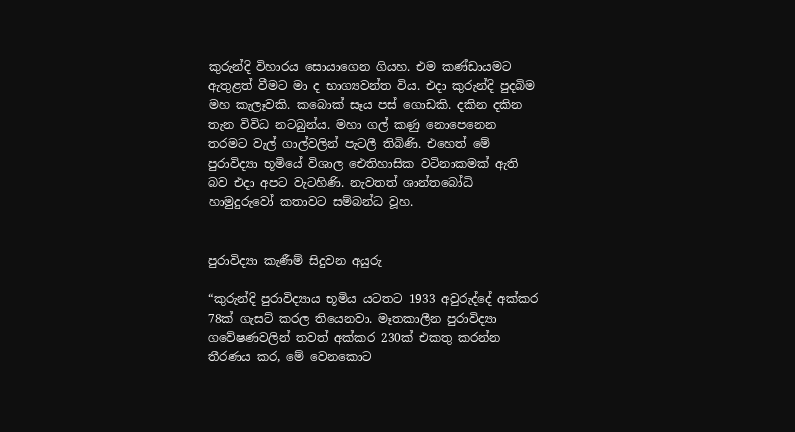කුරුන්දි විහාරය සොයාගෙන ගියහ. එම කණ්ඩායමට ඇතුළත් වීමට මා ද භාග්‍යවන්ත විය. එදා කුරුන්දි පුදබිම මහ කැලෑවකි. කබොක් සෑය පස් ගොඩකි. දකින දකින තැන විවිධ නටබුන්ය. මහා ගල් කණු නොපෙනෙන තරමට වැල් ගාල්වලින් පැටලී තිබිණි. එහෙත් මේ පුරාවිද්‍යා භූමියේ විශාල ඓතිහාසික වටිනාකමක් ඇති බව එදා අපට වැටහිණි. නැවතත් ශාන්තබෝධි හාමුදුරුවෝ කතාවට සම්බන්ධ වූහ.


පුරාවිද්‍යා කැණීම් සිදුවන අයුරු

“කුරුන්දි පුරාවිද්‍යාය භූමිය යටතට 1933 අවුරුද්දේ අක්කර 78ක් ගැසට් කරල තියෙනවා. මෑතකාලීන පුරාවිද්‍යා ගවේෂණවලින් තවත් අක්කර 230ක් එකතු කරන්න තීරණය කර, මේ වෙනකොට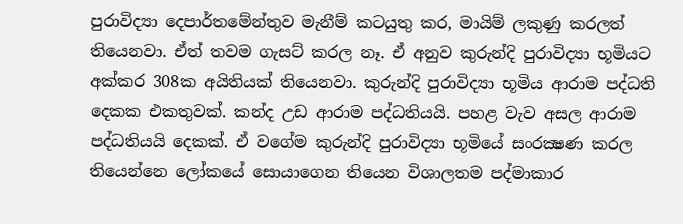පුරාවිද්‍යා දෙපාර්තමේන්තුව මැනීම් කටයුතු කර, මායිම් ලකුණු කරලත් තියෙනවා. ඒත් තවම ගැසට් කරල නෑ. ඒ අනුව කුරුන්දි පුරාවිද්‍යා භූමියට අක්කර 308ක අයිතියක් තියෙනවා. කුරුන්දි පුරාවිද්‍යා භූමිය ආරාම පද්ධති දෙකක එකතුවක්. කන්ද උඩ ආරාම පද්ධතියයි. පහළ වැව අසල ආරාම පද්ධතියයි දෙකක්. ඒ වගේම කුරුන්දි පුරාවිද්‍යා භූමියේ සංරක්‍ෂණ කරල තියෙන්නෙ ලෝකයේ සොයාගෙන තියෙන විශාලතම පද්මාකාර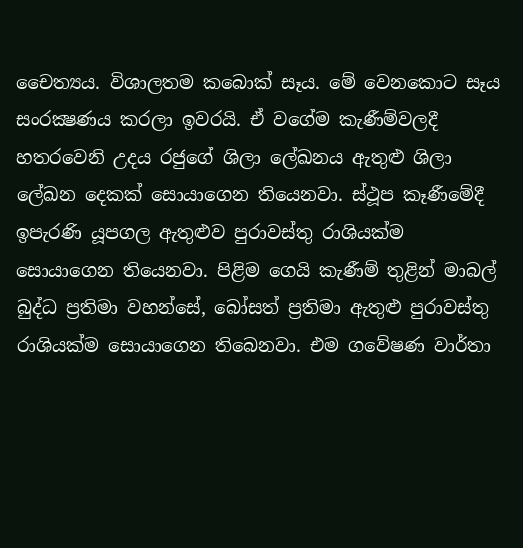චෛත්‍යය. විශාලතම කබොක් සෑය. මේ වෙනකොට සෑය සංරක්‍ෂණය කරලා ඉවරයි. ඒ වගේම කැණීම්වලදී හතරවෙනි උදය රජුගේ ශිලා ලේඛනය ඇතුළු ශිලා ලේඛන දෙකක් සොයාගෙන තියෙනවා. ස්ථූප කෑණීමේදී ඉපැරණි යූපගල ඇතුළුව පුරාවස්තු රාශියක්ම සොයාගෙන තියෙනවා. පිළිම ගෙයි කැණීම් තුළින් මාබල් බුද්ධ ප්‍රතිමා වහන්සේ, බෝසත් ප්‍රතිමා ඇතුළු පුරාවස්තු රාශියක්ම සොයාගෙන තිබෙනවා. එම ගවේෂණ වාර්තා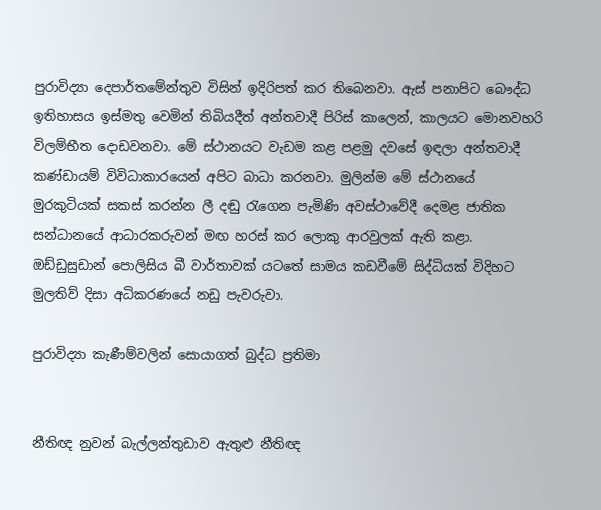පුරාවිද්‍යා දෙපාර්තමේන්තුව විසින් ඉදිරිපත් කර තිබෙනවා. ඇස් පනාපිට බෞද්ධ ඉතිහාසය ඉස්මතු වෙමින් තිබියදීත් අන්තවාදී පිරිස් කාලෙන්, කාලයට මොනවහරි විලම්භීත දොඩවනවා. මේ ස්ථානයට වැඩම කළ පළමු දවසේ ඉඳලා අන්තවාදී කණ්ඩායම් විවිධාකාරයෙන් අපිට බාධා කරනවා. මුලින්ම මේ ස්ථානයේ මුරකුටියක් සකස් කරන්න ලී දඬු රැගෙන පැමිණි අවස්ථාවේදී දෙමළ ජාතික සන්ධානයේ ආධාරකරුවන් මඟ හරස් කර ලොකු ආරවුලක් ඇති කළා. ඔඩ්ඩුසුඩාන් පොලිසිය බී වාර්තාවක් යටතේ සාමය කඩවීමේ සිද්ධියක් විදිහට මුලතිව් දිසා අධිකරණයේ නඩු පැවරුවා.

පුරාවිද්‍යා කැණීම්වලින් සොයාගත් බුද්ධ ප්‍රතිමා


නීතිඥ නුවන් බැල්ලන්තුඩාව ඇතුළු නීතිඥ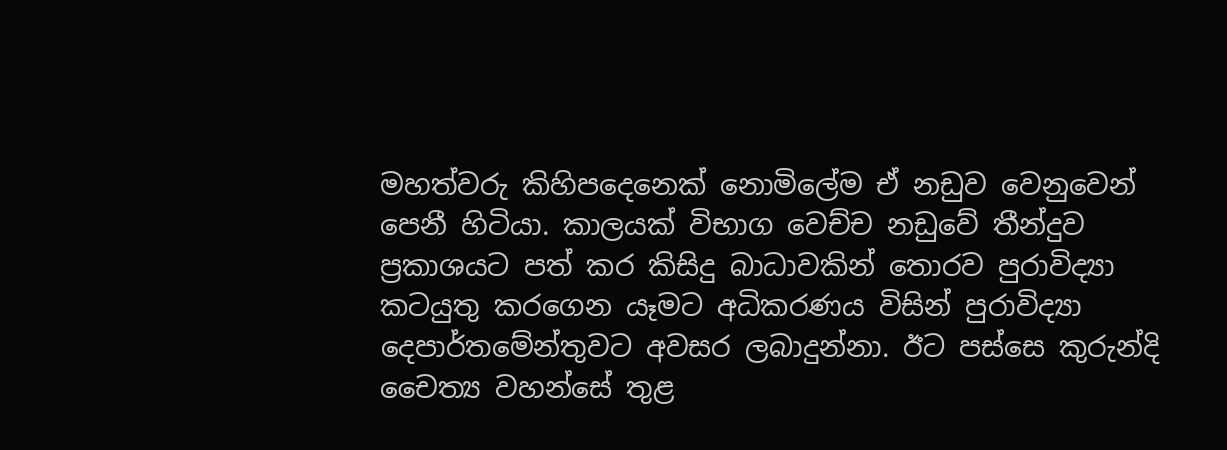මහත්වරු කිහිපදෙනෙක් නොමිලේම ඒ නඩුව වෙනුවෙන් පෙනී හිටියා. කාලයක් විභාග වෙච්ච නඩුවේ තීන්දුව ප්‍රකාශයට පත් කර කිසිදු බාධාවකින් තොරව පුරාවිද්‍යා කටයුතු කරගෙන යෑමට අධිකරණය විසින් පුරාවිද්‍යා දෙපාර්තමේන්තුවට අවසර ලබාදුන්නා. ඊට පස්සෙ කුරුන්දි චෛත්‍ය වහන්සේ තුළ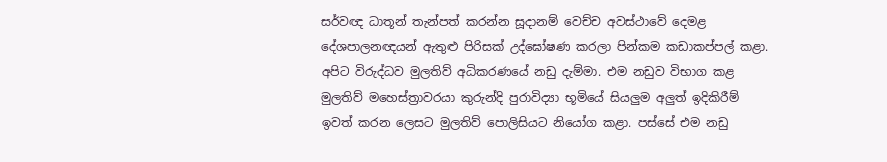සර්වඥ ධාතූන් තැන්පත් කරන්න සූදානම් වෙච්ච අවස්ථාවේ දෙමළ දේශපාලනඥයන් ඇතුළු පිරිසක් උද්ඝෝෂණ කරලා පින්කම කඩාකප්පල් කළා. අපිට විරුද්ධව මුලතිව් අධිකරණයේ නඩු දැම්මා. එම නඩුව විභාග කළ මුලතිව් මහෙස්ත්‍රාවරයා කුරුන්දි පුරාවිද්‍යා භූමියේ සියලුම අලුත් ඉදිකිරීම් ඉවත් කරන ලෙසට මුලතිව් පොලිසියට නියෝග කළා. පස්සේ එම නඩු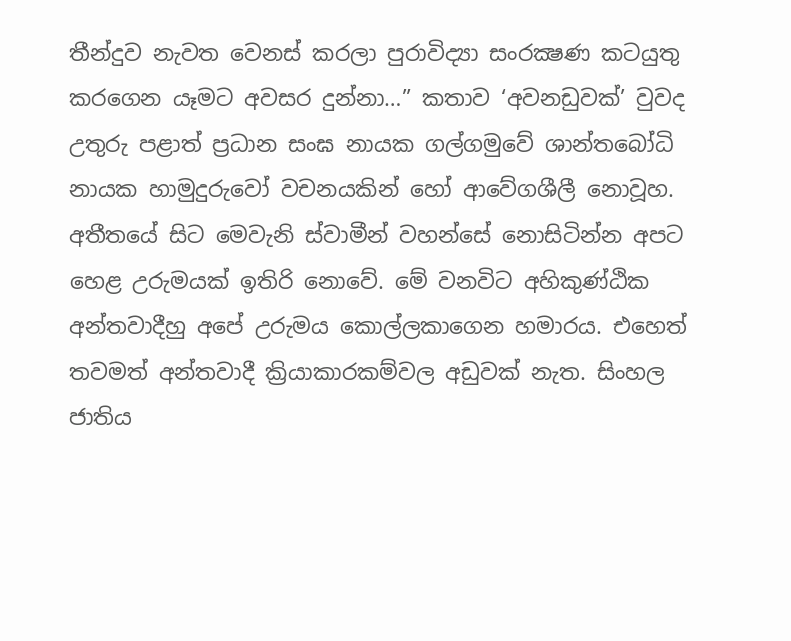තීන්දුව නැවත වෙනස් කරලා පුරාවිද්‍යා සංරක්‍ෂණ කටයුතු කරගෙන යෑමට අවසර දුන්නා…” කතාව ‘අවනඩුවක්’ වුවද උතුරු පළාත් ප්‍රධාන සංඝ නායක ගල්ගමුවේ ශාන්තබෝධි නායක හාමුදුරුවෝ වචනයකින් හෝ ආවේගශීලී නොවූහ. අතීතයේ සිට මෙවැනි ස්වාමීන් වහන්සේ නොසිටින්න අපට හෙළ උරුමයක් ඉතිරි නොවේ. මේ වනවිට අහිකුණ්ඨික අන්තවාදීහු අපේ උරුමය කොල්ලකාගෙන හමාරය. එහෙත් තවමත් අන්තවාදී ක්‍රියාකාරකම්වල අඩුවක් නැත. සිංහල ජාතිය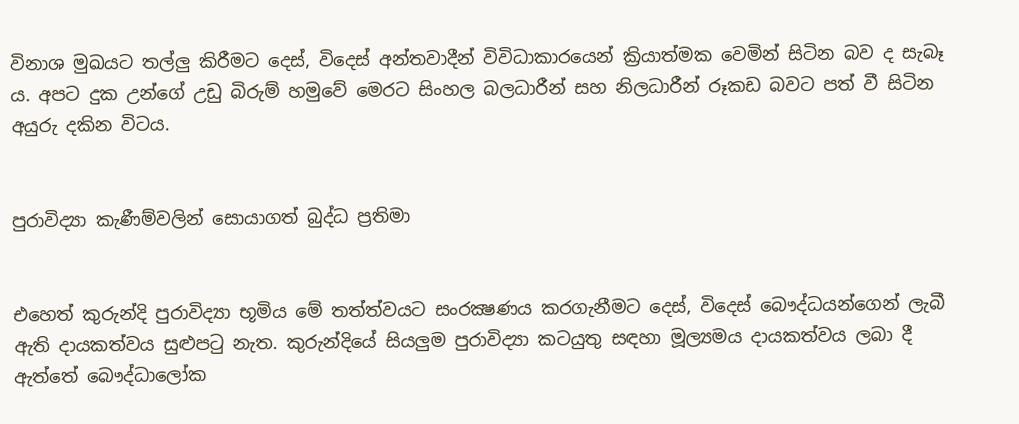විනාශ මුඛයට තල්ලු කිරීමට දෙස්, විදෙස් අන්තවාදීන් විවිධාකාරයෙන් ක්‍රියාත්මක වෙමින් සිටින බව ද සැබෑ ය. අපට දුක උන්ගේ උඩු බිරුම් හමුවේ මෙරට සිංහල බලධාරීන් සහ නිලධාරීන් රූකඩ බවට පත් වී සිටින අයුරු දකින විටය.


පුරාවිද්‍යා කැණීම්වලින් සොයාගත් බුද්ධ ප්‍රතිමා


එහෙත් කුරුන්දි පුරාවිද්‍යා භූමිය මේ තත්ත්වයට සංරක්‍ෂණය කරගැනීමට දෙස්, විදෙස් බෞද්ධයන්ගෙන් ලැබී ඇති දායකත්වය සුළුපටු නැත. කුරුන්දියේ සියලුම පුරාවිද්‍යා කටයුතු සඳහා මූල්‍යමය දායකත්වය ලබා දී ඇත්තේ බෞද්ධාලෝක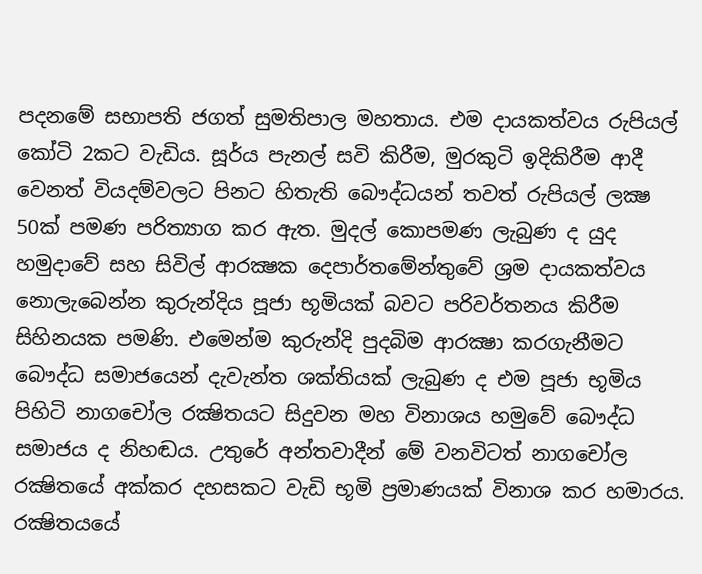පදනමේ සභාපති ජගත් සුමතිපාල මහතාය. එම දායකත්වය රුපියල් කෝටි 2කට වැඩිය. සූර්ය පැනල් සවි කිරීම, මුරකුටි ඉදිකිරීම ආදී වෙනත් වියදම්වලට පිනට හිතැති බෞද්ධයන් තවත් රුපියල් ලක්‍ෂ 50ක් පමණ පරිත්‍යාග කර ඇත. මුදල් කොපමණ ලැබුණ ද යුද හමුදාවේ සහ සිවිල් ආරක්‍ෂක දෙපාර්තමේන්තුවේ ශ්‍රම දායකත්වය නොලැබෙන්න කුරුන්දිය පූජා භූමියක් බවට පරිවර්තනය කිරීම සිහිනයක පමණි. එමෙන්ම කුරුන්දි පුදබිම ආරක්‍ෂා කරගැනීමට බෞද්ධ සමාජයෙන් දැවැන්ත ශක්තියක් ලැබුණ ද එම පූජා භූමිය පිහිටි නාගචෝල රක්‍ෂිතයට සිදුවන මහ විනාශය හමුවේ බෞද්ධ සමාජය ද නිහඬය. උතුරේ අන්තවාදීන් මේ වනවිටත් නාගචෝල රක්‍ෂිතයේ අක්කර දහසකට වැඩි භූමි ප්‍රමාණයක් විනාශ කර හමාරය. රක්‍ෂිතයයේ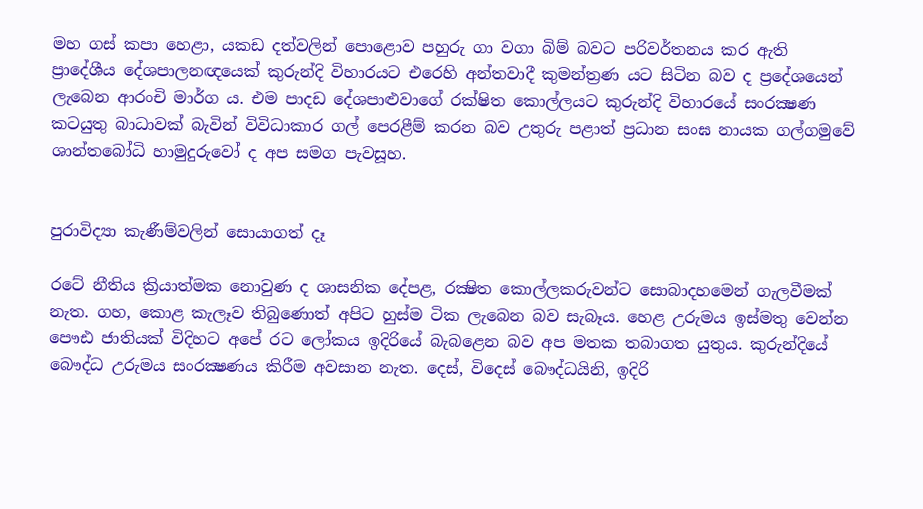මහ ගස් කපා හෙළා, යකඩ දත්වලින් පොළොව පහුරු ගා වගා බිම් බවට පරිවර්තනය කර ඇති ප්‍රාදේශීය දේශපාලනඥයෙක් කුරුන්දි විහාරයට එරෙහි අන්තවාදී කුමන්ත්‍රණ යට සිටින බව ද ප්‍රදේශයෙන් ලැබෙන ආරංචි මාර්ග ය. එම පාදඩ දේශපාළුවාගේ රක්ෂිත කොල්ලයට කුරුන්දි විහාරයේ සංරක්‍ෂණ කටයුතු බාධාවක් බැවින් විවිධාකාර ගල් පෙරළීම් කරන බව උතුරු පළාත් ප්‍රධාන සංඝ නායක ගල්ගමුවේ ශාන්තබෝධි හාමුදුරුවෝ ද අප සමග පැවසූහ.


පුරාවිද්‍යා කැණීම්වලින් සොයාගත් දෑ

රටේ නීතිය ක්‍රියාත්මක නොවුණ ද ශාසනික දේපළ, රක්‍ෂිත කොල්ලකරුවන්ට සොබාදහමෙන් ගැලවීමක් නැත. ගහ, කොළ කැලෑව තිබුණොත් අපිට හුස්ම ටික ලැබෙන බව සැබෑය. හෙළ උරුමය ඉස්මතු වෙන්න පෞඪ ජාතියක් විදිහට අපේ රට ලෝකය ඉදිරියේ බැබළෙන බව අප මතක තබාගත යුතුය. කුරුන්දියේ බෞද්ධ උරුමය සංරක්‍ෂණය කිරීම අවසාන නැත. දෙස්, විදෙස් බෞද්ධයිනි, ඉදිරි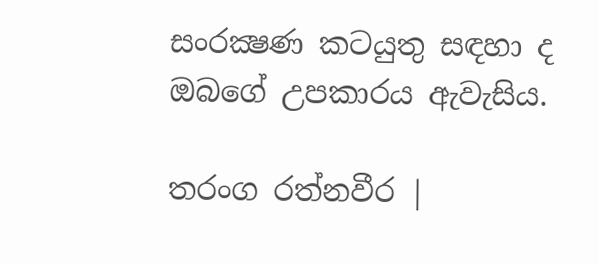සංරක්‍ෂණ කටයුතු සඳහා ද ඔබගේ උපකාරය ඇවැසිය.

තරංග රත්නවීර |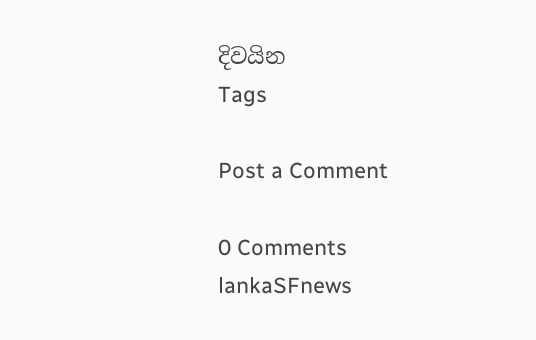දිවයින
Tags

Post a Comment

0 Comments
lankaSFnews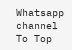Whatsapp channel
To Top